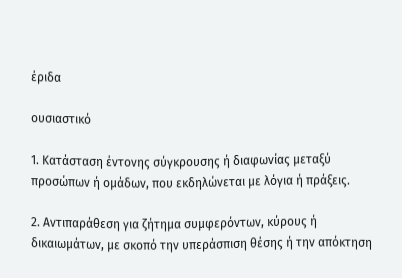έριδα

ουσιαστικό

1. Κατάσταση έντονης σύγκρουσης ή διαφωνίας μεταξύ προσώπων ή ομάδων, που εκδηλώνεται με λόγια ή πράξεις.

2. Αντιπαράθεση για ζήτημα συμφερόντων, κύρους ή δικαιωμάτων, με σκοπό την υπεράσπιση θέσης ή την απόκτηση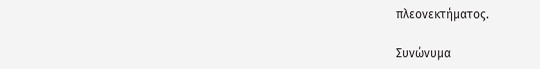πλεονεκτήματος.

Συνώνυμα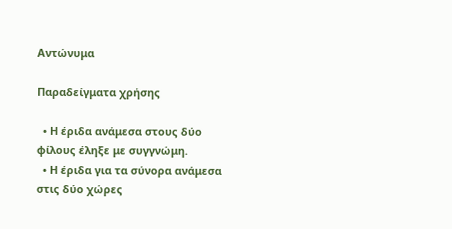Αντώνυμα

Παραδείγματα χρήσης

  • Η έριδα ανάμεσα στους δύο φίλους έληξε με συγγνώμη.
  • Η έριδα για τα σύνορα ανάμεσα στις δύο χώρες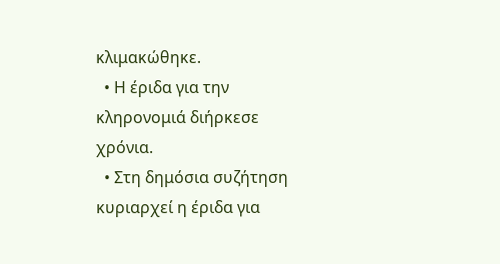κλιμακώθηκε.
  • Η έριδα για την κληρονομιά διήρκεσε χρόνια.
  • Στη δημόσια συζήτηση κυριαρχεί η έριδα για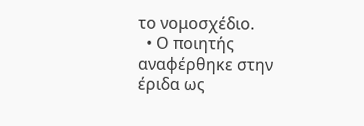το νομοσχέδιο.
  • Ο ποιητής αναφέρθηκε στην έριδα ως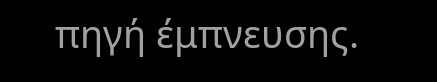πηγή έμπνευσης.